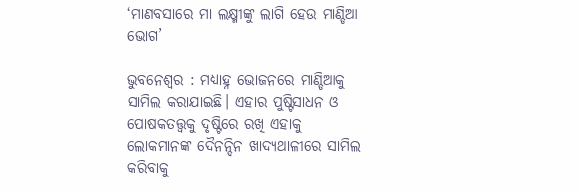‘ମାଣବସାରେ ମା ଲକ୍ଷ୍ମୀଙ୍କୁ ଲାଗି ହେଉ ମାଣ୍ଡିଆ ଭୋଗ’

ଭୁବନେଶ୍ୱର : ମଧ୍ୟାହ୍ନ ଭୋଜନରେ ମାଣ୍ଡିଆକୁ ସାମିଲ କରାଯାଇଛି। ଏହାର ପୁଷ୍ଟିସାଧନ ଓ ପୋଷକତତ୍ତ୍ବକୁ ଦୃଷ୍ଟିରେ ରଖି ଏହାକୁ ଲୋକମାନଙ୍କ ଦୈନନ୍ଦିନ ଖାଦ୍ୟଥାଳୀରେ ସାମିଲ କରିବାକୁ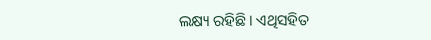ଲକ୍ଷ୍ୟ ରହିଛି। ଏଥିସହିତ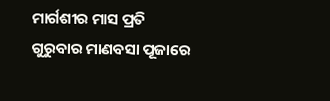ମାର୍ଗଶୀର ମାସ ପ୍ରତି ଗୁରୁବାର ମାଣବସା ପୂଜାରେ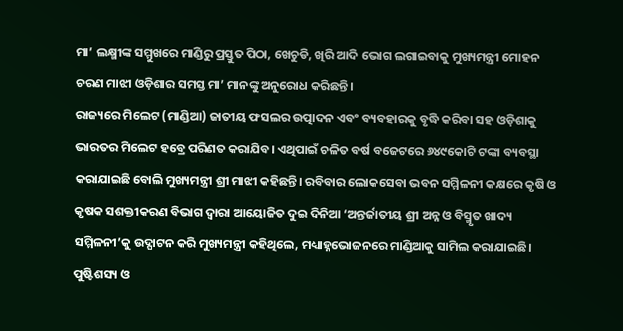ମା’ ଲକ୍ଷ୍ମୀଙ୍କ ସମ୍ମୁଖରେ ମାଣ୍ଡିରୁ ପ୍ରସ୍ତୁତ ପିଠା, ଖେଚୁଡି, ଖିରି ଆଦି ଭୋଗ ଲଗାଇବାକୁ ମୁଖ୍ୟମନ୍ତ୍ରୀ ମୋହନ ଚରଣ ମାଝୀ ଓଡ଼ିଶାର ସମସ୍ତ ମା’ ମାନଙ୍କୁ ଅନୁରୋଧ କରିଛନ୍ତି।
ରାଜ୍ୟରେ ମିଲେଟ (ମାଣ୍ଡିଆ) ଜାତୀୟ ଫସଲର ଉତ୍ପାଦନ ଏବଂ ବ୍ୟବହାରକୁ ବୃଦ୍ଧି କରିବା ସହ ଓଡ଼ିଶାକୁ ଭାରତର ମିଲେଟ ହବ୍ରେ ପରିଣତ କରାଯିବ। ଏଥିପାଇଁ ଚଳିତ ବର୍ଷ ବଜେଟରେ ୬୪୯କୋଟି ଟଙ୍କା ବ୍ୟବସ୍ଥା କରାଯାଇଛି ବୋଲି ମୁଖ୍ୟମନ୍ତ୍ରୀ ଶ୍ରୀ ମାଝୀ କହିଛନ୍ତି। ରବିବାର ଲୋକସେବା ଭବନ ସମ୍ମିଳନୀ କକ୍ଷରେ କୃଷି ଓ କୃଷକ ସଶକ୍ତୀକରଣ ବିଭାଗ ଦ୍ୱାରା ଆୟୋଜିତ ଦୁଇ ଦିନିଆ ‘ଅନ୍ତର୍ଜାତୀୟ ଶ୍ରୀ ଅନ୍ନ ଓ ବିସ୍ମୃତ ଖାଦ୍ୟ ସମ୍ମିଳନୀ’କୁ ଉଦ୍ଘାଟନ କରି ମୁଖ୍ୟମନ୍ତ୍ରୀ କହିଥିଲେ, ମଧ୍ୟାହ୍ନଭୋଜନରେ ମାଣ୍ଡିଆକୁ ସାମିଲ କରାଯାଇଛି। ପୁଷ୍ଟିଶସ୍ୟ ଓ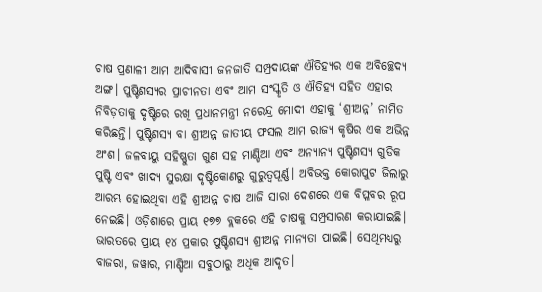ଚାଷ ପ୍ରଣାଳୀ ଆମ ଆଦିବାସୀ ଜନଜାତି ସମ୍ପ୍ରଦାୟଙ୍କ ଐତିହ୍ୟର ଏକ ଅବିଚ୍ଛେଦ୍ୟ ଅଙ୍ଗ। ପୁଷ୍ଟିଶସ୍ୟର ପ୍ରାଚୀନତା ଏବଂ ଆମ ସଂସ୍କୃତି ଓ ଐତିହ୍ୟ ସହିତ ଏହାର ନିବିଡ଼ତାକୁ ଦୃଷ୍ଟିରେ ରଖି ପ୍ରଧାନମନ୍ତ୍ରୀ ନରେନ୍ଦ୍ର ମୋଦୀ ଏହାକୁ ‘ଶ୍ରୀଅନ୍ନ’ ନାମିତ କରିଛନ୍ତି। ପୁଷ୍ଟିଶସ୍ୟ ବା ଶ୍ରୀଅନ୍ନ ଜାତୀୟ ଫସଲ ଆମ ରାଜ୍ୟ କୃଷିର ଏକ ଅଭିନ୍ନ ଅଂଶ। ଜଳବାୟୁ ସହିଷ୍ଣୁତା ଗୁଣ ସହ ମାଣ୍ଡିଆ ଏବଂ ଅନ୍ୟାନ୍ୟ ପୁଷ୍ଟିଶସ୍ୟ ଗୁଡିକ ପୁଷ୍ଟି ଏବଂ ଖାଦ୍ୟ ସୁରକ୍ଷା ଦୃଷ୍ଟିକୋଣରୁ ଗୁରୁତ୍ୱପୂର୍ଣ୍ଣ। ଅବିଭକ୍ତ କୋରାପୁଟ ଜିଲାରୁ ଆରମ୍ଭ ହୋଇଥିବା ଏହି ଶ୍ରୀଅନ୍ନ ଚାଷ ଆଜି ସାରା ଦେଶରେ ଏକ ବିପ୍ଳବର ରୂପ ନେଇଛି। ଓଡ଼ିଶାରେ ପ୍ରାୟ ୧୭୭ ବ୍ଲକରେ ଏହି ଚାଷକୁ ସମ୍ପ୍ରସାରଣ କରାଯାଇଛି। ଭାରତରେ ପ୍ରାୟ ୧୪ ପ୍ରକାର ପୁଷ୍ଟିଶସ୍ୟ ଶ୍ରୀଅନ୍ନ ମାନ୍ୟତା ପାଇଛି। ସେଥିମଧ୍ୟରୁ ବାଜରା, ଜୱାର, ମାଣ୍ଡିଆ ସବୁଠାରୁ ଅଧିକ ଆଦୃତ।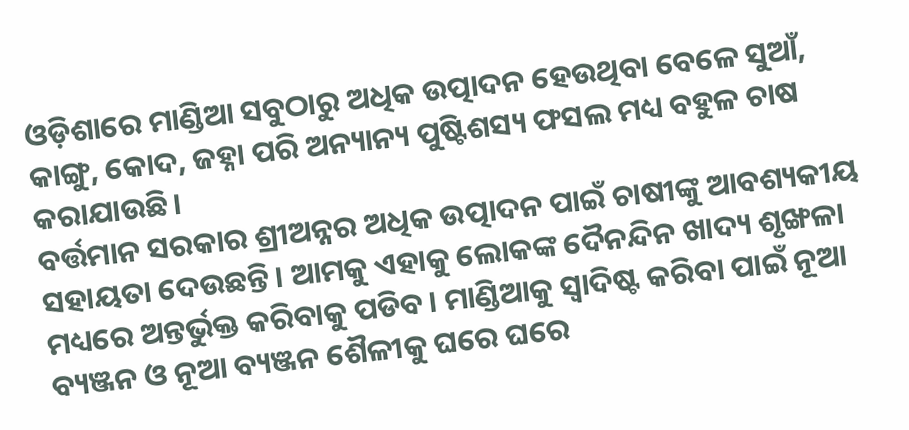ଓଡ଼ିଶାରେ ମାଣ୍ଡିଆ ସବୁଠାରୁ ଅଧିକ ଉତ୍ପାଦନ ହେଉଥିବା ବେଳେ ସୁଆଁ, କାଙ୍ଗୁ, କୋଦ, ଜହ୍ନା ପରି ଅନ୍ୟାନ୍ୟ ପୁଷ୍ଟିଶସ୍ୟ ଫସଲ ମଧ୍ୟ ବହୁଳ ଚାଷ କରାଯାଉଛି।
ବର୍ତ୍ତମାନ ସରକାର ଶ୍ରୀଅନ୍ନର ଅଧିକ ଉତ୍ପାଦନ ପାଇଁ ଚାଷୀଙ୍କୁ ଆବଶ୍ୟକୀୟ ସହାୟତା ଦେଉଛନ୍ତି। ଆମକୁ ଏହାକୁ ଲୋକଙ୍କ ଦୈନନ୍ଦିନ ଖାଦ୍ୟ ଶୃଙ୍ଖଳା ମଧ୍ୟରେ ଅନ୍ତର୍ଭୁକ୍ତ କରିବାକୁ ପଡିବ। ମାଣ୍ଡିଆକୁ ସ୍ୱାଦିଷ୍ଟ କରିବା ପାଇଁ ନୂଆ ବ୍ୟଞ୍ଜନ ଓ ନୂଆ ବ୍ୟଞ୍ଜନ ଶୈଳୀକୁ ଘରେ ଘରେ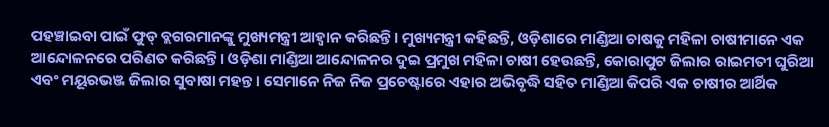ପହଞ୍ଚାଇବା ପାଇଁ ଫୁଡ୍ ବ୍ଲଗରମାନଙ୍କୁ ମୁଖ୍ୟମନ୍ତ୍ରୀ ଆହ୍ୱାନ କରିଛନ୍ତି। ମୁଖ୍ୟମନ୍ତ୍ରୀ କହିଛନ୍ତି, ଓଡ଼ିଶାରେ ମାଣ୍ଡିଆ ଚାଷକୁ ମହିଳା ଚାଷୀମାନେ ଏକ ଆନ୍ଦୋଳନରେ ପରିଣତ କରିଛନ୍ତି। ଓଡ଼ିଶା ମାଣ୍ଡିଆ ଆନ୍ଦୋଳନର ଦୁଇ ପ୍ରମୁଖ ମହିଳା ଚାଷୀ ହେଉଛନ୍ତି, କୋରାପୁଟ ଜିଲାର ରାଇମତୀ ଘୁରିଆ ଏବଂ ମୟୂରଭଞ୍ଜ ଜିଲାର ସୁବାଷା ମହନ୍ତ। ସେମାନେ ନିଜ ନିଜ ପ୍ରଚେଷ୍ଟାରେ ଏହାର ଅଭିବୃଦ୍ଧି ସହିତ ମାଣ୍ଡିଆ କିପରି ଏକ ଚାଷୀର ଆର୍ଥିକ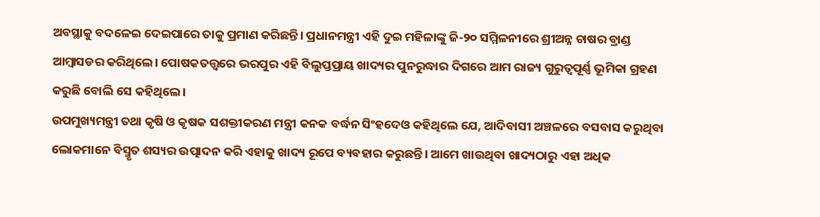ଅବସ୍ଥାକୁ ବଦଳେଇ ଦେଇପାରେ ତାକୁ ପ୍ରମାଣ କରିଛନ୍ତି। ପ୍ରଧାନମନ୍ତ୍ରୀ ଏହି ଦୁଇ ମହିଳାଙ୍କୁ ଜି-୨୦ ସମ୍ମିଳନୀରେ ଶ୍ରୀଅନ୍ନ ଚାଷର ବ୍ରାଣ୍ଡ ଆମ୍ବାସଡର କରିଥିଲେ। ପୋଷକତତ୍ତ୍ୱରେ ଭରପୁର ଏହି ବିଲୁପ୍ତପ୍ରାୟ ଖାଦ୍ୟର ପୁନରୁଦ୍ଧାର ଦିଗରେ ଆମ ରାଜ୍ୟ ଗୁରୁତ୍ୱପୂର୍ଣ୍ଣ ଭୂମିକା ଗ୍ରହଣ କରୁଛି ବୋଲି ସେ କହିଥିଲେ।
ଉପମୁଖ୍ୟମନ୍ତ୍ରୀ ତଥା କୃଷି ଓ କୃଷକ ସଶକ୍ତୀକରଣ ମନ୍ତ୍ରୀ କନକ ବର୍ଦ୍ଧନ ସିଂହଦେଓ କହିଥିଲେ ଯେ, ଆଦିବାସୀ ଅଞ୍ଚଳରେ ବସବାସ କରୁଥିବା ଲୋକମାନେ ବିସ୍ମୃତ ଶସ୍ୟର ଉତ୍ପାଦନ କରି ଏହାକୁ ଖାଦ୍ୟ ରୂପେ ବ୍ୟବହାର କରୁଛନ୍ତି। ଆମେ ଖାଉଥିବା ଖାଦ୍ୟଠାରୁ ଏହା ଅଧିକ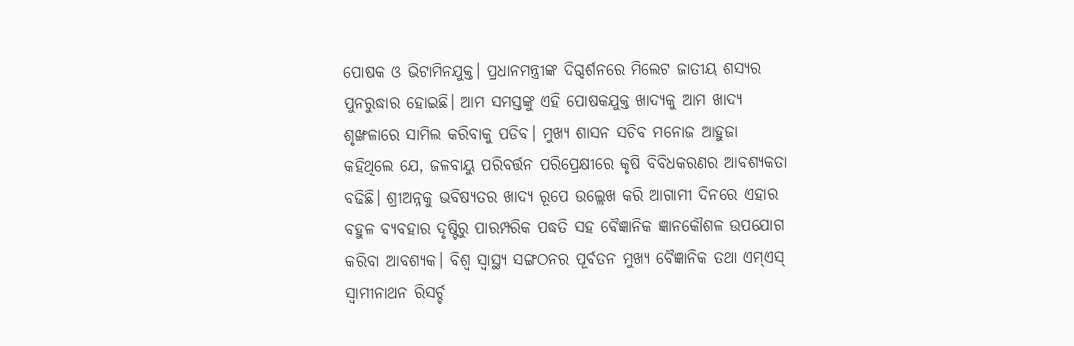ପୋଷକ ଓ ଭିଟାମିନଯୁକ୍ତ। ପ୍ରଧାନମନ୍ତ୍ରୀଙ୍କ ଦିଗ୍ଦର୍ଶନରେ ମିଲେଟ ଜାତୀୟ ଶସ୍ୟର ପୁନରୁଦ୍ଧାର ହୋଇଛି। ଆମ ସମସ୍ତଙ୍କୁ ଏହି ପୋଷକଯୁକ୍ତ ଖାଦ୍ୟକୁ ଆମ ଖାଦ୍ୟ ଶୃଙ୍ଖଳାରେ ସାମିଲ କରିବାକୁ ପଡିବ। ମୁଖ୍ୟ ଶାସନ ସଚିବ ମନୋଜ ଆହୁଜା କହିଥିଲେ ଯେ, ଜଳବାୟୁ ପରିବର୍ତ୍ତନ ପରିପ୍ରେକ୍ଷୀରେ କୃଷି ବିବିଧକରଣର ଆବଶ୍ୟକତା ବଢିଛି। ଶ୍ରୀଅନ୍ନକୁ ଭବିଷ୍ୟତର ଖାଦ୍ୟ ରୂପେ ଉଲ୍ଲେଖ କରି ଆଗାମୀ ଦିନରେ ଏହାର ବହୁଳ ବ୍ୟବହାର ଦୃଷ୍ଟିରୁ ପାରମ୍ପରିକ ପଦ୍ଧତି ସହ ବୈଜ୍ଞାନିକ ଜ୍ଞାନକୌଶଳ ଉପଯୋଗ କରିବା ଆବଶ୍ୟକ। ବିଶ୍ୱ ସ୍ୱାସ୍ଥ୍ୟ ସଙ୍ଗଠନର ପୂର୍ବତନ ମୁଖ୍ୟ ବୈଜ୍ଞାନିକ ତଥା ଏମ୍ଏସ୍ ସ୍ୱାମୀନାଥନ ରିସର୍ଚ୍ଚ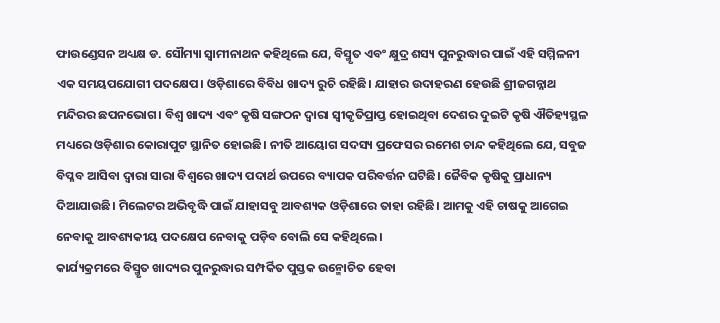ଫାଉଣ୍ଡେସନ ଅଧ୍ୟକ୍ଷ ଡ. ସୌମ୍ୟା ସ୍ୱାମୀନାଥନ କହିଥିଲେ ଯେ, ବିସ୍ମୃତ ଏବଂ କ୍ଷୁଦ୍ର ଶସ୍ୟ ପୁନରୁଦ୍ଧାର ପାଇଁ ଏହି ସମ୍ମିଳନୀ ଏକ ସମୟପଯୋଗୀ ପଦକ୍ଷେପ। ଓଡ଼ିଶାରେ ବିବିଧ ଖାଦ୍ୟ ରୁଚି ରହିଛି। ଯାହାର ଉଦାହରଣ ହେଉଛି ଶ୍ରୀଜଗନ୍ନାଥ ମନ୍ଦିରର ଛପନଭୋଗ। ବିଶ୍ୱ ଖାଦ୍ୟ ଏବଂ କୃଷି ସଙ୍ଗଠନ ଦ୍ୱାରା ସ୍ୱୀକୃତିପ୍ରାପ୍ତ ହୋଇଥିବା ଦେଶର ଦୁଇଟି କୃଷି ଐତିହ୍ୟସ୍ଥଳ ମଧ୍ୟରେ ଓଡ଼ିଶାର କୋରାପୁଟ ସ୍ଥାନିତ ହୋଇଛି। ନୀତି ଆୟୋଗ ସଦସ୍ୟ ପ୍ରଫେସର ରମେଶ ଚାନ୍ଦ କହିଥିଲେ ଯେ, ସବୁଜ ବିପ୍ଳବ ଆସିବା ଦ୍ୱାରା ସାରା ବିଶ୍ୱରେ ଖାଦ୍ୟ ପଦାର୍ଥ ଉପରେ ବ୍ୟାପକ ପରିବର୍ତ୍ତନ ଘଟିଛି। ଜୈବିକ କୃଷିକୁ ପ୍ରାଧାନ୍ୟ ଦିଆଯାଉଛି। ମିଲେଟର ଅଭିବୃଦ୍ଧି ପାଇଁ ଯାହାସବୁ ଆବଶ୍ୟକ ଓଡ଼ିଶାରେ ତାହା ରହିଛି। ଆମକୁ ଏହି ଚାଷକୁ ଆଗେଇ ନେବାକୁ ଆବଶ୍ୟକୀୟ ପଦକ୍ଷେପ ନେବାକୁ ପଡ଼ିବ ବୋଲି ସେ କହିଥିଲେ।
କାର୍ଯ୍ୟକ୍ରମରେ ବିସ୍ମୃତ ଖାଦ୍ୟର ପୁନରୁଦ୍ଧାର ସମ୍ପର୍କିତ ପୁସ୍ତକ ଉନ୍ମୋଚିତ ହେବା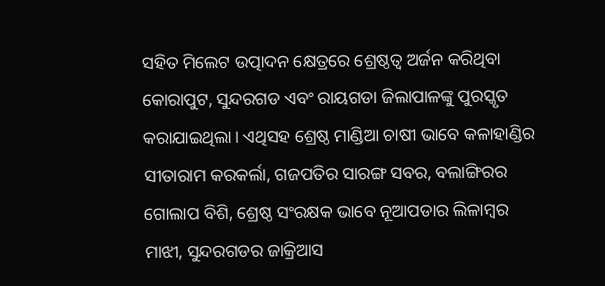ସହିତ ମିଲେଟ ଉତ୍ପାଦନ କ୍ଷେତ୍ରରେ ଶ୍ରେଷ୍ଠତ୍ୱ ଅର୍ଜନ କରିଥିବା କୋରାପୁଟ, ସୁନ୍ଦରଗଡ ଏବଂ ରାୟଗଡା ଜିଲାପାଳଙ୍କୁ ପୁରସ୍କୃତ କରାଯାଇଥିଲା। ଏଥିସହ ଶ୍ରେଷ୍ଠ ମାଣ୍ଡିଆ ଚାଷୀ ଭାବେ କଳାହାଣ୍ଡିର ସୀତାରାମ କରକର୍ଲା, ଗଜପତିର ସାରଙ୍ଗ ସବର, ବଲାଙ୍ଗିରର ଗୋଲାପ ବିଶି, ଶ୍ରେଷ୍ଠ ସଂରକ୍ଷକ ଭାବେ ନୂଆପଡାର ଲିଳାମ୍ବର ମାଝୀ, ସୁନ୍ଦରଗଡର ଜାକ୍ରିଆସ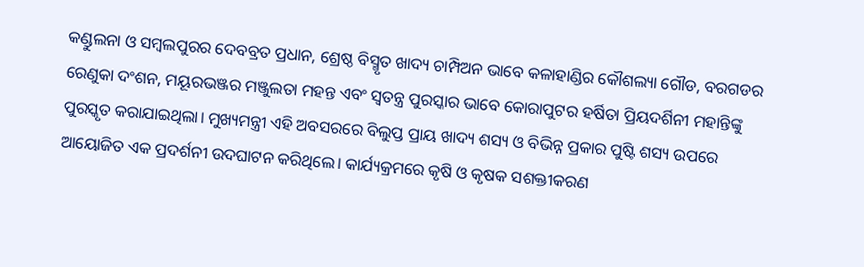କଣ୍ଡୁଲନା ଓ ସମ୍ବଲପୁରର ଦେବବ୍ରତ ପ୍ରଧାନ, ଶ୍ରେଷ୍ଠ ବିସ୍ମୃତ ଖାଦ୍ୟ ଚାମ୍ପିଅନ ଭାବେ କଳାହାଣ୍ଡିର କୌଶଲ୍ୟା ଗୌଡ, ବରଗଡର ରେଣୁକା ଦଂଶନ, ମୟୂରଭଞ୍ଜର ମଞ୍ଜୁଲତା ମହନ୍ତ ଏବଂ ସ୍ବତନ୍ତ୍ର ପୁରସ୍କାର ଭାବେ କୋରାପୁଟର ହର୍ଷିତା ପ୍ରିୟଦର୍ଶିନୀ ମହାନ୍ତିଙ୍କୁ ପୁରସ୍କୃତ କରାଯାଇଥିଲା। ମୁଖ୍ୟମନ୍ତ୍ରୀ ଏହି ଅବସରରେ ବିଲୁପ୍ତ ପ୍ରାୟ ଖାଦ୍ୟ ଶସ୍ୟ ଓ ବିଭିନ୍ନ ପ୍ରକାର ପୁଷ୍ଟି ଶସ୍ୟ ଉପରେ ଆୟୋଜିତ ଏକ ପ୍ରଦର୍ଶନୀ ଉଦଘାଟନ କରିଥିଲେ। କାର୍ଯ୍ୟକ୍ରମରେ କୃଷି ଓ କୃଷକ ସଶକ୍ତୀକରଣ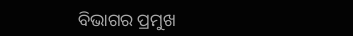ବିଭାଗର ପ୍ରମୁଖ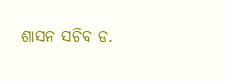ଶାସନ ସଚିବ ଡ.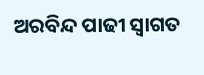ଅରବିନ୍ଦ ପାଢୀ ସ୍ୱାଗତ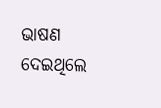ଭାଷଣ ଦେଇଥିଲେ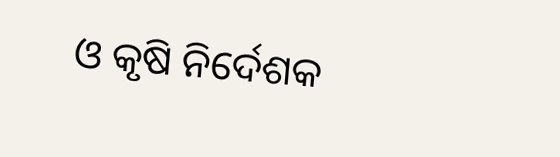ଓ କୃଷି ନିର୍ଦେଶକ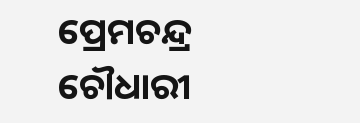ପ୍ରେମଚନ୍ଦ୍ର ଚୌଧାରୀ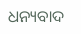ଧନ୍ୟବାଦ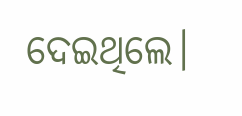ଦେଇଥିଲେ।